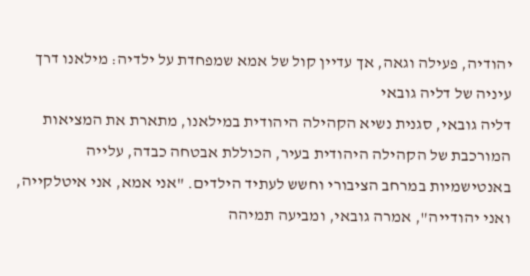יהודיה, פעילה וגאה, אך עדיין קול של אמא שמפחדת על ילדיה: מילאנו דרך עיניה של דליה גובאי
דליה גובאי, סגנית נשיא הקהילה היהודית במילאנו, מתארת את המציאות המורכבת של הקהילה היהודית בעיר, הכוללת אבטחה כבדה, עלייה באנטישמיות במרחב הציבורי וחשש לעתיד הילדים. "אני אמא, אני איטלקייה, ואני יהודייה", אמרה גובאי, ומביעה תמיהה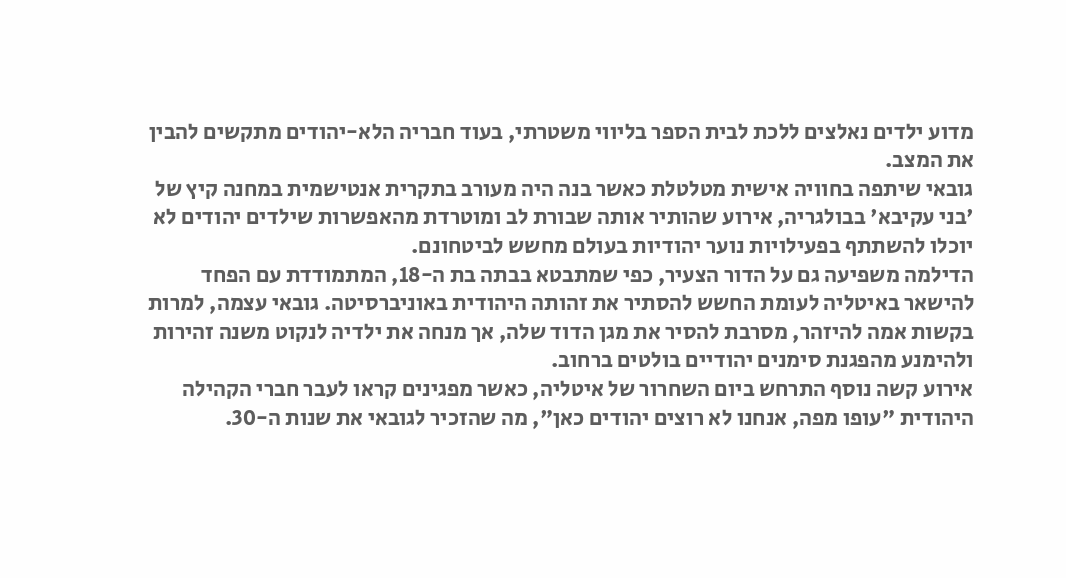מדוע ילדים נאלצים ללכת לבית הספר בליווי משטרתי, בעוד חבריה הלא-יהודים מתקשים להבין את המצב.
גובאי שיתפה בחוויה אישית מטלטלת כאשר בנה היה מעורב בתקרית אנטישמית במחנה קיץ של 'בני עקיבא' בבולגריה, אירוע שהותיר אותה שבורת לב ומוטרדת מהאפשרות שילדים יהודים לא יוכלו להשתתף בפעילויות נוער יהודיות בעולם מחשש לביטחונם.
הדילמה משפיעה גם על הדור הצעיר, כפי שמתבטא בבתה בת ה-18, המתמודדת עם הפחד להישאר באיטליה לעומת החשש להסתיר את זהותה היהודית באוניברסיטה. גובאי עצמה, למרות בקשות אמה להיזהר, מסרבת להסיר את מגן הדוד שלה, אך מנחה את ילדיה לנקוט משנה זהירות ולהימנע מהפגנת סימנים יהודיים בולטים ברחוב.
אירוע קשה נוסף התרחש ביום השחרור של איטליה, כאשר מפגינים קראו לעבר חברי הקהילה היהודית "עופו מפה, אנחנו לא רוצים יהודים כאן", מה שהזכיר לגובאי את שנות ה-30.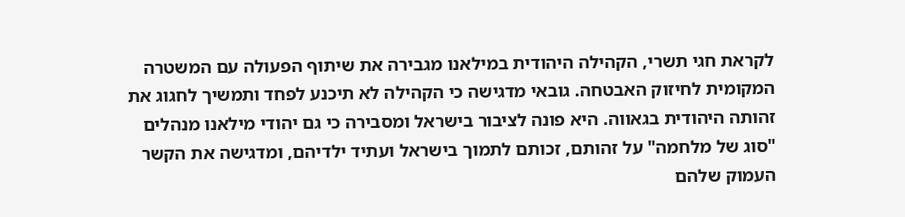לקראת חגי תשרי, הקהילה היהודית במילאנו מגבירה את שיתוף הפעולה עם המשטרה המקומית לחיזוק האבטחה. גובאי מדגישה כי הקהילה לא תיכנע לפחד ותמשיך לחגוג את זהותה היהודית בגאווה. היא פונה לציבור בישראל ומסבירה כי גם יהודי מילאנו מנהלים "סוג של מלחמה" על זהותם, זכותם לתמוך בישראל ועתיד ילדיהם, ומדגישה את הקשר העמוק שלהם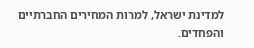למדינת ישראל, למרות המחירים החברתיים והפחדים.